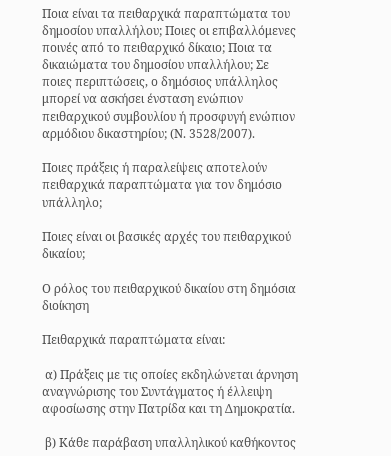Ποια είναι τα πειθαρχικά παραπτώματα του δημοσίου υπαλλήλου; Ποιες οι επιβαλλόμενες ποινές από το πειθαρχικό δίκαιο; Ποια τα δικαιώματα του δημοσίου υπαλλήλου; Σε ποιες περιπτώσεις, ο δημόσιος υπάλληλος μπορεί να ασκήσει ένσταση ενώπιον πειθαρχικού συμβουλίου ή προσφυγή ενώπιον αρμόδιου δικαστηρίου; (Ν. 3528/2007).

Ποιες πράξεις ή παραλείψεις αποτελούν πειθαρχικά παραπτώματα για τον δημόσιο υπάλληλο;

Ποιες είναι οι βασικές αρχές του πειθαρχικού δικαίου;

Ο ρόλος του πειθαρχικού δικαίου στη δημόσια διοίκηση

Πειθαρχικά παραπτώματα είναι:

 α) Πράξεις με τις οποίες εκδηλώνεται άρνηση αναγνώρισης του Συντάγματος ή έλλειψη αφοσίωσης στην Πατρίδα και τη Δημοκρατία.

 β) Κάθε παράβαση υπαλληλικού καθήκοντος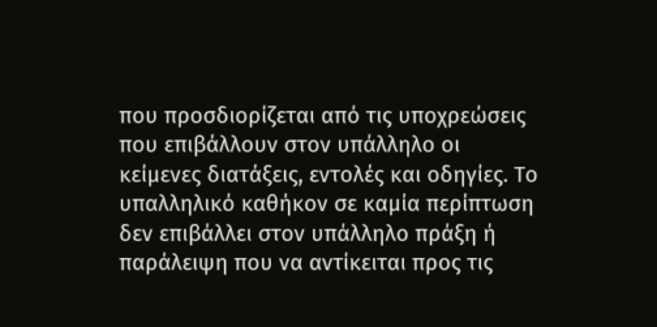που προσδιορίζεται από τις υποχρεώσεις που επιβάλλουν στον υπάλληλο οι κείμενες διατάξεις, εντολές και οδηγίες. Το υπαλληλικό καθήκον σε καμία περίπτωση δεν επιβάλλει στον υπάλληλο πράξη ή παράλειψη που να αντίκειται προς τις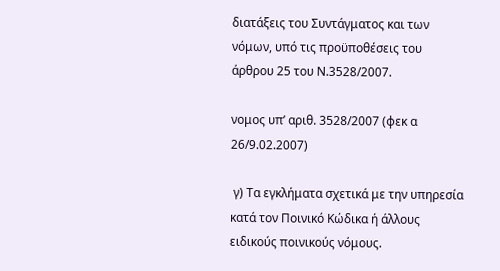διατάξεις του Συντάγματος και των νόμων, υπό τις προϋποθέσεις του άρθρου 25 του Ν.3528/2007.

νομος υπ’ αριθ. 3528/2007 (φεκ α 26/9.02.2007)

 γ) Τα εγκλήματα σχετικά με την υπηρεσία κατά τον Ποινικό Κώδικα ή άλλους ειδικούς ποινικούς νόμους.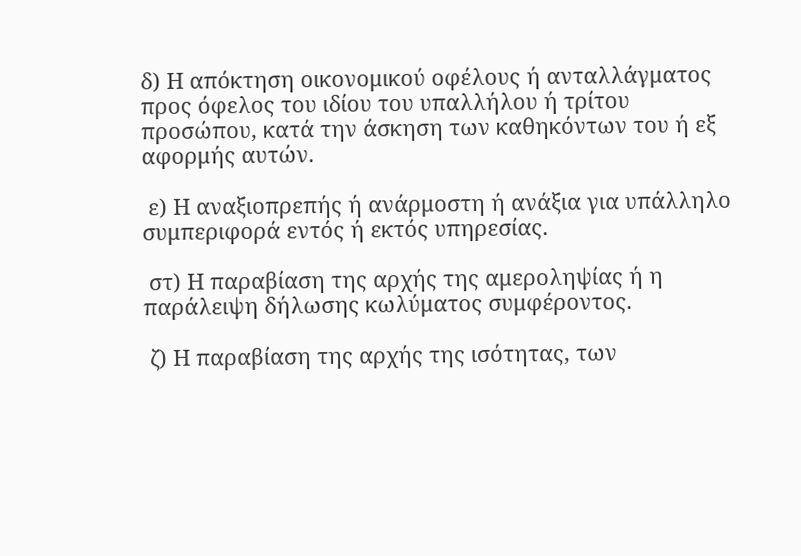δ) Η απόκτηση οικονομικού οφέλους ή ανταλλάγματος προς όφελος του ιδίου του υπαλλήλου ή τρίτου προσώπου, κατά την άσκηση των καθηκόντων του ή εξ αφορμής αυτών.

 ε) Η αναξιοπρεπής ή ανάρμοστη ή ανάξια για υπάλληλο συμπεριφορά εντός ή εκτός υπηρεσίας.

 στ) Η παραβίαση της αρχής της αμεροληψίας ή η παράλειψη δήλωσης κωλύματος συμφέροντος.

 ζ) Η παραβίαση της αρχής της ισότητας, των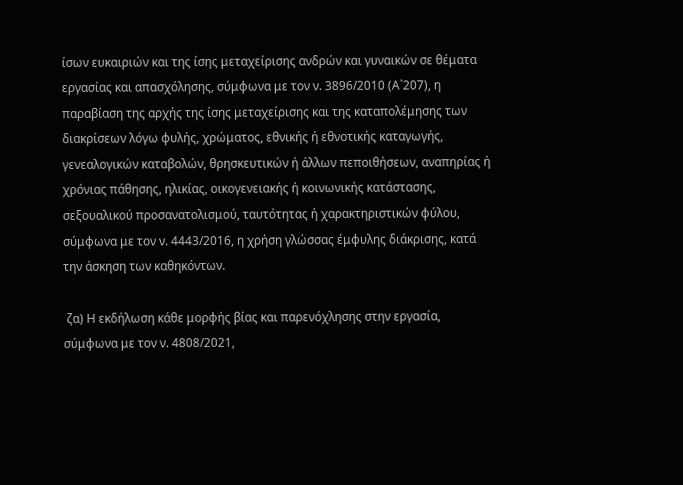ίσων ευκαιριών και της ίσης μεταχείρισης ανδρών και γυναικών σε θέματα εργασίας και απασχόλησης, σύμφωνα με τον ν. 3896/2010 (Α`207), η παραβίαση της αρχής της ίσης μεταχείρισης και της καταπολέμησης των διακρίσεων λόγω φυλής, χρώματος, εθνικής ή εθνοτικής καταγωγής, γενεαλογικών καταβολών, θρησκευτικών ή άλλων πεποιθήσεων, αναπηρίας ή χρόνιας πάθησης, ηλικίας, οικογενειακής ή κοινωνικής κατάστασης, σεξουαλικού προσανατολισμού, ταυτότητας ή χαρακτηριστικών φύλου, σύμφωνα με τον ν. 4443/2016, η χρήση γλώσσας έμφυλης διάκρισης, κατά την άσκηση των καθηκόντων.

 ζα) Η εκδήλωση κάθε μορφής βίας και παρενόχλησης στην εργασία, σύμφωνα με τον ν. 4808/2021,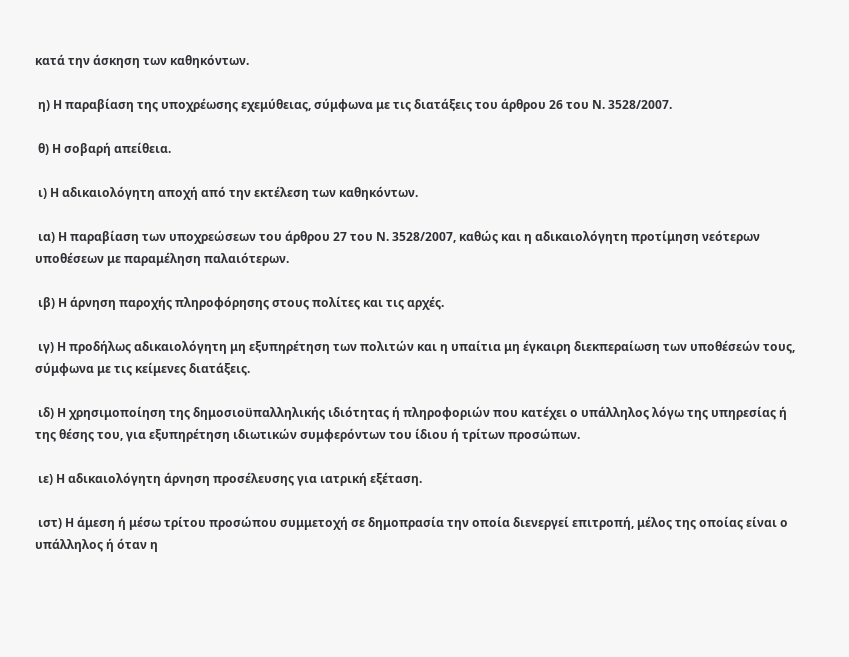κατά την άσκηση των καθηκόντων.

 η) Η παραβίαση της υποχρέωσης εχεμύθειας, σύμφωνα με τις διατάξεις του άρθρου 26 του Ν. 3528/2007.

 θ) Η σοβαρή απείθεια.

 ι) Η αδικαιολόγητη αποχή από την εκτέλεση των καθηκόντων.

 ια) Η παραβίαση των υποχρεώσεων του άρθρου 27 του Ν. 3528/2007, καθώς και η αδικαιολόγητη προτίμηση νεότερων υποθέσεων με παραμέληση παλαιότερων.

 ιβ) Η άρνηση παροχής πληροφόρησης στους πολίτες και τις αρχές.

 ιγ) Η προδήλως αδικαιολόγητη μη εξυπηρέτηση των πολιτών και η υπαίτια μη έγκαιρη διεκπεραίωση των υποθέσεών τους, σύμφωνα με τις κείμενες διατάξεις.

 ιδ) Η χρησιμοποίηση της δημοσιοϋπαλληλικής ιδιότητας ή πληροφοριών που κατέχει ο υπάλληλος λόγω της υπηρεσίας ή της θέσης του, για εξυπηρέτηση ιδιωτικών συμφερόντων του ίδιου ή τρίτων προσώπων.

 ιε) Η αδικαιολόγητη άρνηση προσέλευσης για ιατρική εξέταση.

 ιστ) Η άμεση ή μέσω τρίτου προσώπου συμμετοχή σε δημοπρασία την οποία διενεργεί επιτροπή, μέλος της οποίας είναι ο υπάλληλος ή όταν η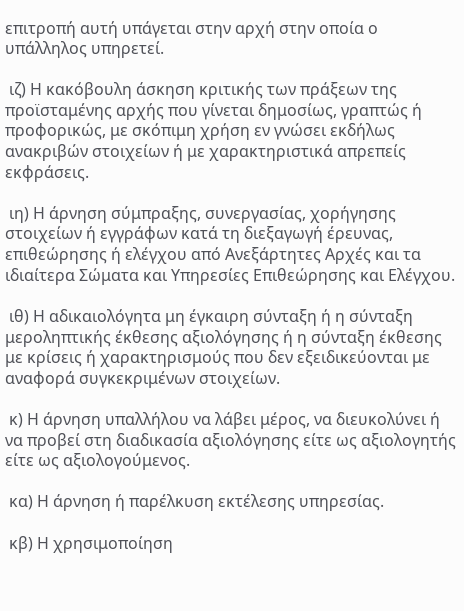επιτροπή αυτή υπάγεται στην αρχή στην οποία ο υπάλληλος υπηρετεί.

 ιζ) Η κακόβουλη άσκηση κριτικής των πράξεων της προϊσταμένης αρχής που γίνεται δημοσίως, γραπτώς ή προφορικώς, με σκόπιμη χρήση εν γνώσει εκδήλως ανακριβών στοιχείων ή με χαρακτηριστικά απρεπείς εκφράσεις.

 ιη) Η άρνηση σύμπραξης, συνεργασίας, χορήγησης στοιχείων ή εγγράφων κατά τη διεξαγωγή έρευνας, επιθεώρησης ή ελέγχου από Ανεξάρτητες Αρχές και τα ιδιαίτερα Σώματα και Υπηρεσίες Επιθεώρησης και Ελέγχου.

 ιθ) Η αδικαιολόγητα μη έγκαιρη σύνταξη ή η σύνταξη μεροληπτικής έκθεσης αξιολόγησης ή η σύνταξη έκθεσης με κρίσεις ή χαρακτηρισμούς που δεν εξειδικεύονται με αναφορά συγκεκριμένων στοιχείων.

 κ) Η άρνηση υπαλλήλου να λάβει μέρος, να διευκολύνει ή να προβεί στη διαδικασία αξιολόγησης είτε ως αξιολογητής είτε ως αξιολογούμενος.

 κα) Η άρνηση ή παρέλκυση εκτέλεσης υπηρεσίας.

 κβ) Η χρησιμοποίηση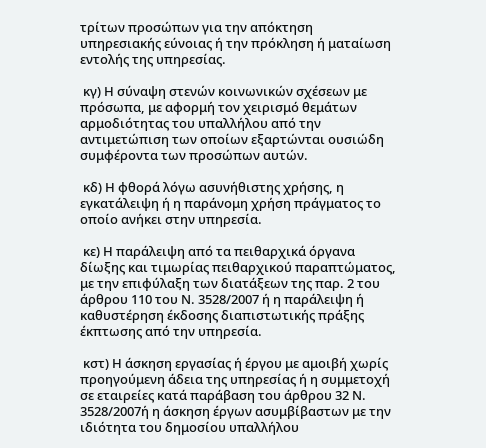τρίτων προσώπων για την απόκτηση υπηρεσιακής εύνοιας ή την πρόκληση ή ματαίωση εντολής της υπηρεσίας.

 κγ) Η σύναψη στενών κοινωνικών σχέσεων με πρόσωπα, με αφορμή τον χειρισμό θεμάτων αρμοδιότητας του υπαλλήλου από την αντιμετώπιση των οποίων εξαρτώνται ουσιώδη συμφέροντα των προσώπων αυτών.

 κδ) Η φθορά λόγω ασυνήθιστης χρήσης, η εγκατάλειψη ή η παράνομη χρήση πράγματος το οποίο ανήκει στην υπηρεσία.

 κε) Η παράλειψη από τα πειθαρχικά όργανα δίωξης και τιμωρίας πειθαρχικού παραπτώματος, με την επιφύλαξη των διατάξεων της παρ. 2 του άρθρου 110 του Ν. 3528/2007 ή η παράλειψη ή καθυστέρηση έκδοσης διαπιστωτικής πράξης έκπτωσης από την υπηρεσία.

 κστ) Η άσκηση εργασίας ή έργου με αμοιβή χωρίς προηγούμενη άδεια της υπηρεσίας ή η συμμετοχή σε εταιρείες κατά παράβαση του άρθρου 32 Ν. 3528/2007ή η άσκηση έργων ασυμβίβαστων με την ιδιότητα του δημοσίου υπαλλήλου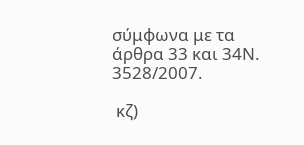σύμφωνα με τα άρθρα 33 και 34Ν. 3528/2007.

 κζ)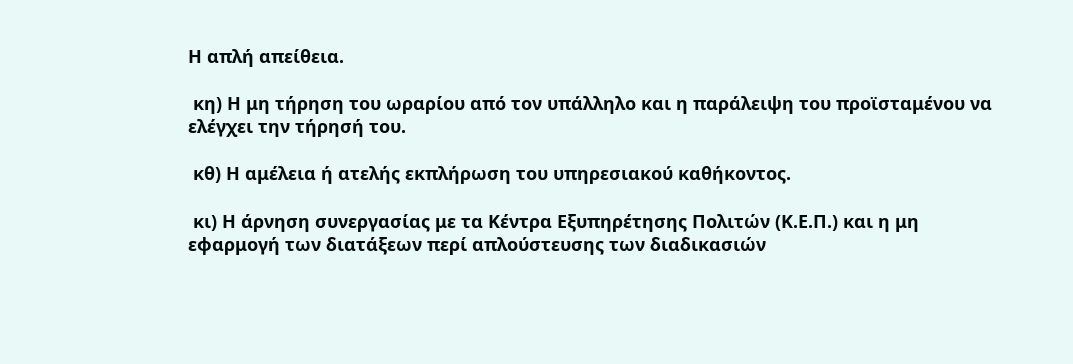Η απλή απείθεια.

 κη) Η μη τήρηση του ωραρίου από τον υπάλληλο και η παράλειψη του προϊσταμένου να ελέγχει την τήρησή του.

 κθ) Η αμέλεια ή ατελής εκπλήρωση του υπηρεσιακού καθήκοντος.

 κι) Η άρνηση συνεργασίας με τα Κέντρα Εξυπηρέτησης Πολιτών (Κ.Ε.Π.) και η μη εφαρμογή των διατάξεων περί απλούστευσης των διαδικασιών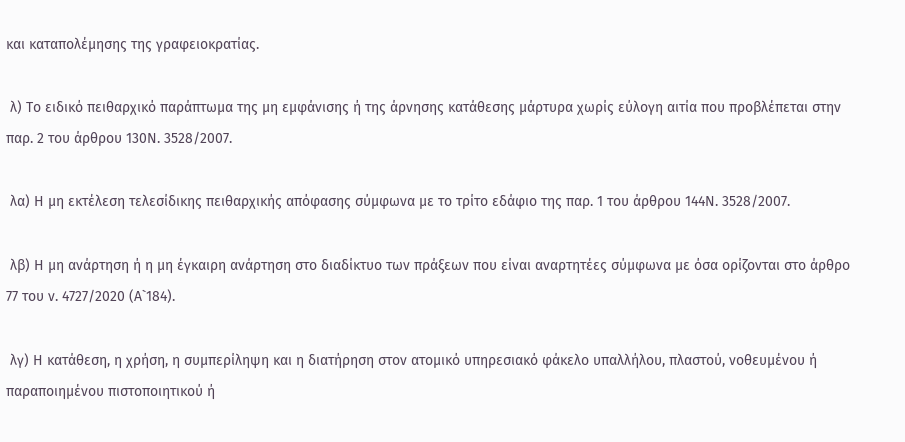και καταπολέμησης της γραφειοκρατίας.

 λ) Το ειδικό πειθαρχικό παράπτωμα της μη εμφάνισης ή της άρνησης κατάθεσης μάρτυρα χωρίς εύλογη αιτία που προβλέπεται στην παρ. 2 του άρθρου 130Ν. 3528/2007.

 λα) Η μη εκτέλεση τελεσίδικης πειθαρχικής απόφασης σύμφωνα με το τρίτο εδάφιο της παρ. 1 του άρθρου 144Ν. 3528/2007.

 λβ) Η μη ανάρτηση ή η μη έγκαιρη ανάρτηση στο διαδίκτυο των πράξεων που είναι αναρτητέες σύμφωνα με όσα ορίζονται στο άρθρο 77 του ν. 4727/2020 (Α`184).

 λγ) Η κατάθεση, η χρήση, η συμπερίληψη και η διατήρηση στον ατομικό υπηρεσιακό φάκελο υπαλλήλου, πλαστού, νοθευμένου ή παραποιημένου πιστοποιητικού ή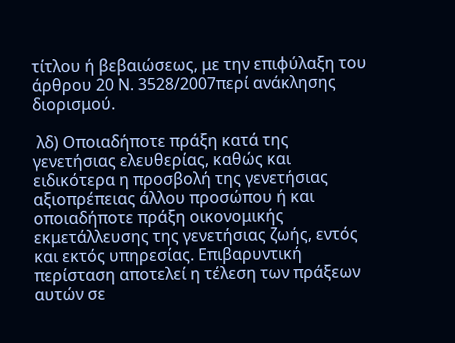τίτλου ή βεβαιώσεως, με την επιφύλαξη του άρθρου 20 Ν. 3528/2007περί ανάκλησης διορισμού.

 λδ) Οποιαδήποτε πράξη κατά της γενετήσιας ελευθερίας, καθώς και ειδικότερα η προσβολή της γενετήσιας αξιοπρέπειας άλλου προσώπου ή και οποιαδήποτε πράξη οικονομικής εκμετάλλευσης της γενετήσιας ζωής, εντός και εκτός υπηρεσίας. Επιβαρυντική περίσταση αποτελεί η τέλεση των πράξεων αυτών σε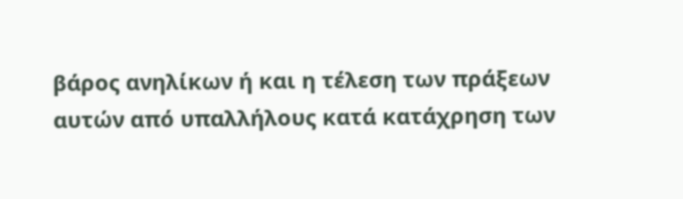βάρος ανηλίκων ή και η τέλεση των πράξεων αυτών από υπαλλήλους κατά κατάχρηση των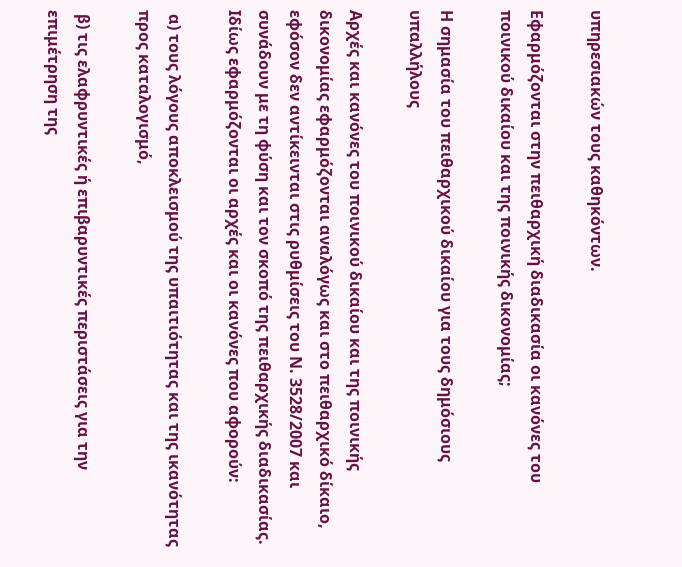υπηρεσιακών τους καθηκόντων.

Εφαρμόζονται στην πειθαρχική διαδικασία οι κανόνες του ποινικού δικαίου και της ποινικής δικονομίας;

Η σημασία του πειθαρχικού δικαίου για τους δημόσιους υπαλλήλους

Αρχές και κανόνες του ποινικού δικαίου και της ποινικής δικονομίας εφαρμόζονται αναλόγως και στο πειθαρχικό δίκαιο, εφόσον δεν αντίκεινται στις ρυθμίσεις του Ν. 3528/2007 και συνάδουν με τη φύση και τον σκοπό της πειθαρχικής διαδικασίας. Ιδίως εφαρμόζονται οι αρχές και οι κανόνες που αφορούν:

 α) τους λόγους αποκλεισμού της υπαιτιότητας και της ικανότητας προς καταλογισμό,

 β) τις ελαφρυντικές ή επιβαρυντικές περιστάσεις για την επιμέτρηση της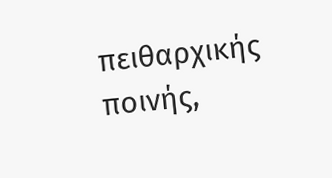πειθαρχικής ποινής,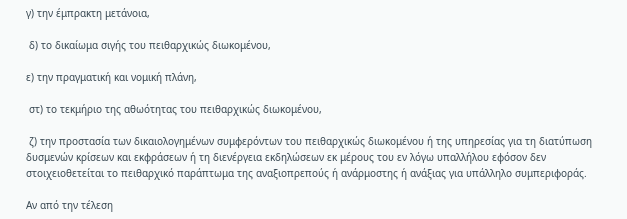γ) την έμπρακτη μετάνοια,

 δ) το δικαίωμα σιγής του πειθαρχικώς διωκομένου,

ε) την πραγματική και νομική πλάνη,

 στ) το τεκμήριο της αθωότητας του πειθαρχικώς διωκομένου,

 ζ) την προστασία των δικαιολογημένων συμφερόντων του πειθαρχικώς διωκομένου ή της υπηρεσίας για τη διατύπωση δυσμενών κρίσεων και εκφράσεων ή τη διενέργεια εκδηλώσεων εκ μέρους του εν λόγω υπαλλήλου εφόσον δεν στοιχειοθετείται το πειθαρχικό παράπτωμα της αναξιοπρεπούς ή ανάρμοστης ή ανάξιας για υπάλληλο συμπεριφοράς.

Αν από την τέλεση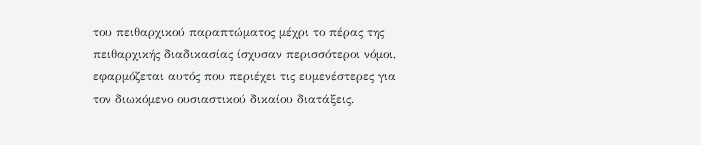του πειθαρχικού παραπτώματος μέχρι το πέρας της πειθαρχικής διαδικασίας ίσχυσαν περισσότεροι νόμοι, εφαρμόζεται αυτός που περιέχει τις ευμενέστερες για τον διωκόμενο ουσιαστικού δικαίου διατάξεις.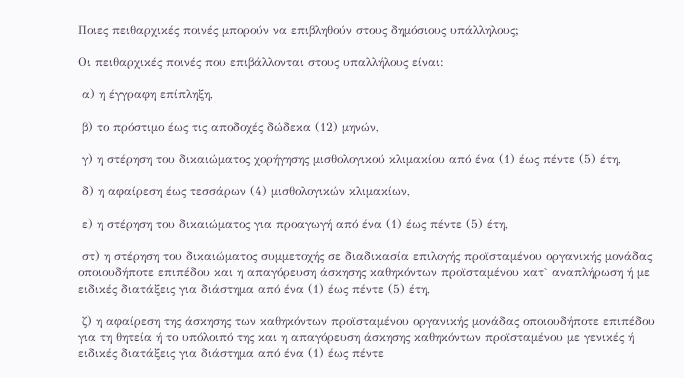Ποιες πειθαρχικές ποινές μπορούν να επιβληθούν στους δημόσιους υπάλληλους;

Οι πειθαρχικές ποινές που επιβάλλονται στους υπαλλήλους είναι:

 α) η έγγραφη επίπληξη,

 β) το πρόστιμο έως τις αποδοχές δώδεκα (12) μηνών,

 γ) η στέρηση του δικαιώματος χορήγησης μισθολογικού κλιμακίου από ένα (1) έως πέντε (5) έτη,

 δ) η αφαίρεση έως τεσσάρων (4) μισθολογικών κλιμακίων,

 ε) η στέρηση του δικαιώματος για προαγωγή από ένα (1) έως πέντε (5) έτη,

 στ) η στέρηση του δικαιώματος συμμετοχής σε διαδικασία επιλογής προϊσταμένου οργανικής μονάδας οποιουδήποτε επιπέδου και η απαγόρευση άσκησης καθηκόντων προϊσταμένου κατ` αναπλήρωση ή με ειδικές διατάξεις για διάστημα από ένα (1) έως πέντε (5) έτη,

 ζ) η αφαίρεση της άσκησης των καθηκόντων προϊσταμένου οργανικής μονάδας οποιουδήποτε επιπέδου για τη θητεία ή το υπόλοιπό της και η απαγόρευση άσκησης καθηκόντων προϊσταμένου με γενικές ή ειδικές διατάξεις για διάστημα από ένα (1) έως πέντε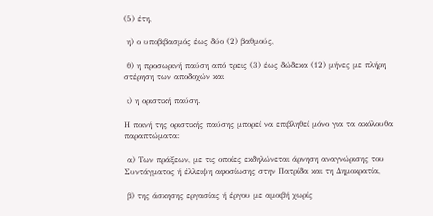(5) έτη,

 η) ο υποβιβασμός έως δύο (2) βαθμούς,

 θ) η προσωρινή παύση από τρεις (3) έως δώδεκα (12) μήνες με πλήρη στέρηση των αποδοχών και

 ι) η οριστική παύση.

Η ποινή της οριστικής παύσης μπορεί να επιβληθεί μόνο για τα ακόλουθα παραπτώματα:

 α) Των πράξεων, με τις οποίες εκδηλώνεται άρνηση αναγνώρισης του Συντάγματος ή έλλειψη αφοσίωσης στην Πατρίδα και τη Δημοκρατία,

 β) της άσκησης εργασίας ή έργου με αμοιβή χωρίς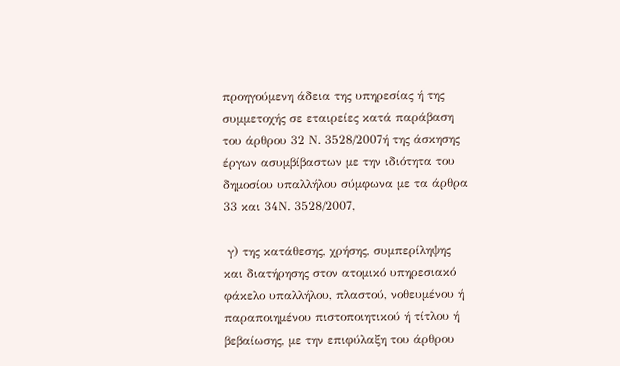προηγούμενη άδεια της υπηρεσίας ή της συμμετοχής σε εταιρείες κατά παράβαση του άρθρου 32 Ν. 3528/2007ή της άσκησης έργων ασυμβίβαστων με την ιδιότητα του δημοσίου υπαλλήλου σύμφωνα με τα άρθρα 33 και 34Ν. 3528/2007,

 γ) της κατάθεσης, χρήσης, συμπερίληψης και διατήρησης στον ατομικό υπηρεσιακό φάκελο υπαλλήλου, πλαστού, νοθευμένου ή παραποιημένου πιστοποιητικού ή τίτλου ή βεβαίωσης, με την επιφύλαξη του άρθρου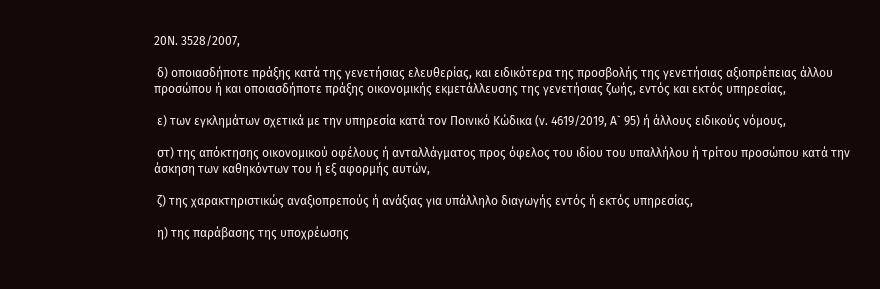20Ν. 3528/2007,

 δ) οποιασδήποτε πράξης κατά της γενετήσιας ελευθερίας, και ειδικότερα της προσβολής της γενετήσιας αξιοπρέπειας άλλου προσώπου ή και οποιασδήποτε πράξης οικονομικής εκμετάλλευσης της γενετήσιας ζωής, εντός και εκτός υπηρεσίας,

 ε) των εγκλημάτων σχετικά με την υπηρεσία κατά τον Ποινικό Κώδικα (ν. 4619/2019, Α` 95) ή άλλους ειδικούς νόμους,

 στ) της απόκτησης οικονομικού οφέλους ή ανταλλάγματος προς όφελος του ιδίου του υπαλλήλου ή τρίτου προσώπου κατά την άσκηση των καθηκόντων του ή εξ αφορμής αυτών,

 ζ) της χαρακτηριστικώς αναξιοπρεπούς ή ανάξιας για υπάλληλο διαγωγής εντός ή εκτός υπηρεσίας,

 η) της παράβασης της υποχρέωσης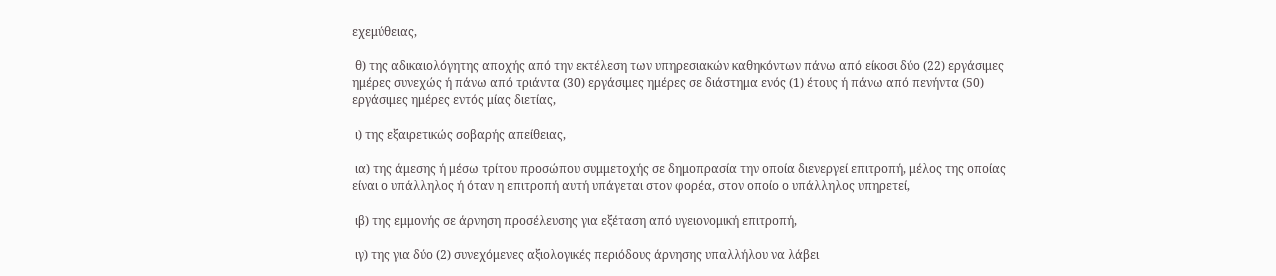εχεμύθειας,

 θ) της αδικαιολόγητης αποχής από την εκτέλεση των υπηρεσιακών καθηκόντων πάνω από είκοσι δύο (22) εργάσιμες ημέρες συνεχώς ή πάνω από τριάντα (30) εργάσιμες ημέρες σε διάστημα ενός (1) έτους ή πάνω από πενήντα (50) εργάσιμες ημέρες εντός μίας διετίας,

 ι) της εξαιρετικώς σοβαρής απείθειας,

 ια) της άμεσης ή μέσω τρίτου προσώπου συμμετοχής σε δημοπρασία την οποία διενεργεί επιτροπή, μέλος της οποίας είναι ο υπάλληλος ή όταν η επιτροπή αυτή υπάγεται στον φορέα, στον οποίο ο υπάλληλος υπηρετεί,

 ιβ) της εμμονής σε άρνηση προσέλευσης για εξέταση από υγειονομική επιτροπή,

 ιγ) της για δύο (2) συνεχόμενες αξιολογικές περιόδους άρνησης υπαλλήλου να λάβει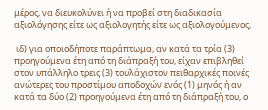μέρος, να διευκολύνει ή να προβεί στη διαδικασία αξιολόγησης είτε ως αξιολογητής είτε ως αξιολογούμενος,

 ιδ) για οποιοδήποτε παράπτωμα, αν κατά τα τρία (3) προηγούμενα έτη από τη διάπραξή του, είχαν επιβληθεί στον υπάλληλο τρεις (3) τουλάχιστον πειθαρχικές ποινές ανώτερες του προστίμου αποδοχών ενός (1) μηνός ή αν κατά τα δύο (2) προηγούμενα έτη από τη διάπραξή του, ο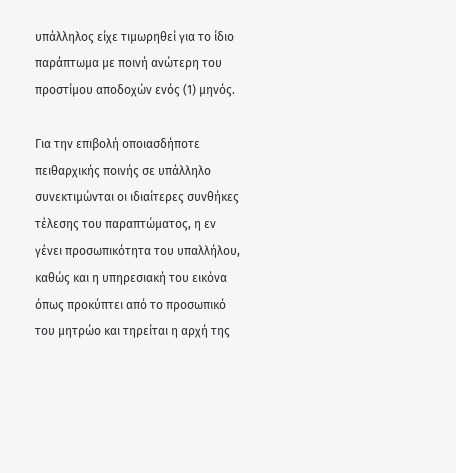υπάλληλος είχε τιμωρηθεί για το ίδιο παράπτωμα με ποινή ανώτερη του προστίμου αποδοχών ενός (1) μηνός.

Για την επιβολή οποιασδήποτε πειθαρχικής ποινής σε υπάλληλο συνεκτιμώνται οι ιδιαίτερες συνθήκες τέλεσης του παραπτώματος, η εν γένει προσωπικότητα του υπαλλήλου, καθώς και η υπηρεσιακή του εικόνα όπως προκύπτει από το προσωπικό του μητρώο και τηρείται η αρχή της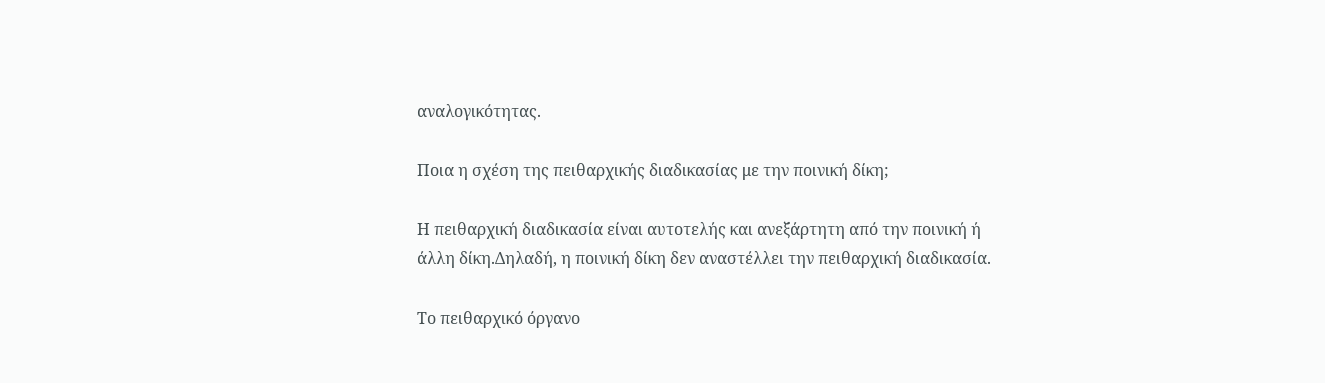αναλογικότητας.

Ποια η σχέση της πειθαρχικής διαδικασίας με την ποινική δίκη;

Η πειθαρχική διαδικασία είναι αυτοτελής και ανεξάρτητη από την ποινική ή άλλη δίκη.Δηλαδή, η ποινική δίκη δεν αναστέλλει την πειθαρχική διαδικασία.

Το πειθαρχικό όργανο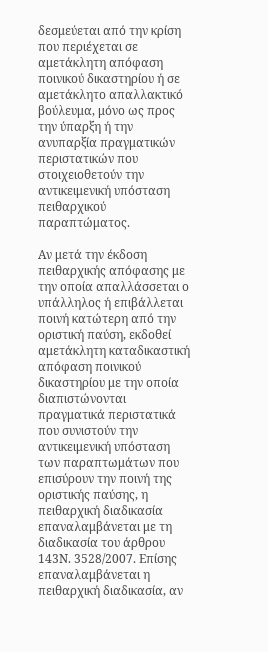δεσμεύεται από την κρίση που περιέχεται σε αμετάκλητη απόφαση ποινικού δικαστηρίου ή σε αμετάκλητο απαλλακτικό βούλευμα, μόνο ως προς την ύπαρξη ή την ανυπαρξία πραγματικών περιστατικών που στοιχειοθετούν την αντικειμενική υπόσταση πειθαρχικού παραπτώματος.

Αν μετά την έκδοση πειθαρχικής απόφασης με την οποία απαλλάσσεται ο υπάλληλος ή επιβάλλεται ποινή κατώτερη από την οριστική παύση, εκδοθεί αμετάκλητη καταδικαστική απόφαση ποινικού δικαστηρίου με την οποία διαπιστώνονται πραγματικά περιστατικά που συνιστούν την αντικειμενική υπόσταση των παραπτωμάτων που επισύρουν την ποινή της οριστικής παύσης, η πειθαρχική διαδικασία επαναλαμβάνεται με τη διαδικασία του άρθρου 143Ν. 3528/2007. Επίσης επαναλαμβάνεται η πειθαρχική διαδικασία, αν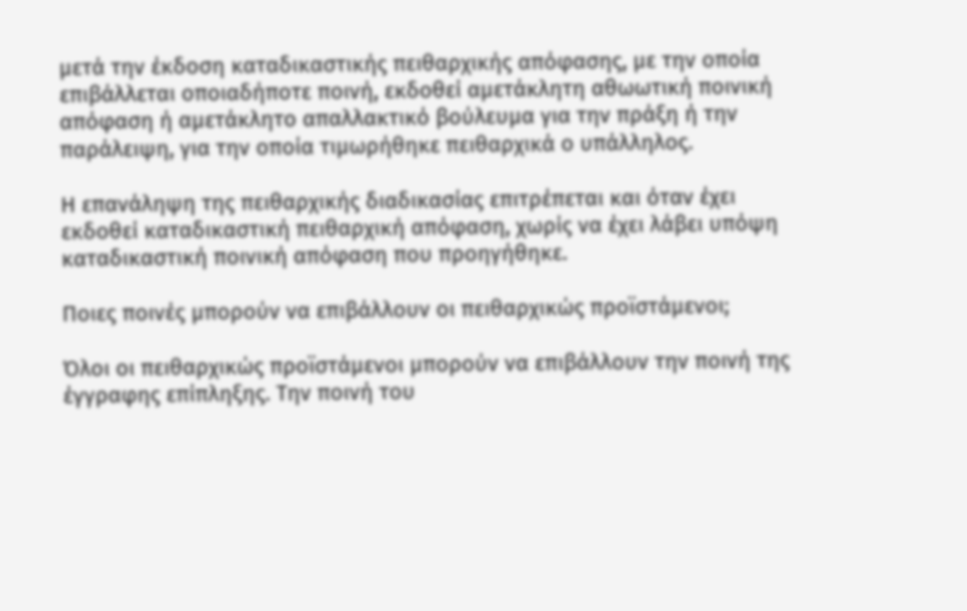μετά την έκδοση καταδικαστικής πειθαρχικής απόφασης, με την οποία επιβάλλεται οποιαδήποτε ποινή, εκδοθεί αμετάκλητη αθωωτική ποινική απόφαση ή αμετάκλητο απαλλακτικό βούλευμα για την πράξη ή την παράλειψη, για την οποία τιμωρήθηκε πειθαρχικά ο υπάλληλος.

Η επανάληψη της πειθαρχικής διαδικασίας επιτρέπεται και όταν έχει εκδοθεί καταδικαστική πειθαρχική απόφαση, χωρίς να έχει λάβει υπόψη καταδικαστική ποινική απόφαση που προηγήθηκε.

Ποιες ποινές μπορούν να επιβάλλουν οι πειθαρχικώς προϊστάμενοι;

Όλοι οι πειθαρχικώς προϊστάμενοι μπορούν να επιβάλλουν την ποινή της έγγραφης επίπληξης. Την ποινή του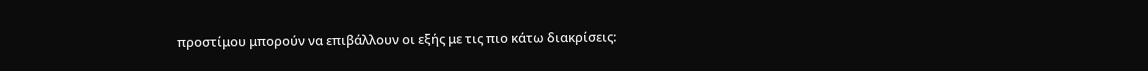προστίμου μπορούν να επιβάλλουν οι εξής με τις πιο κάτω διακρίσεις: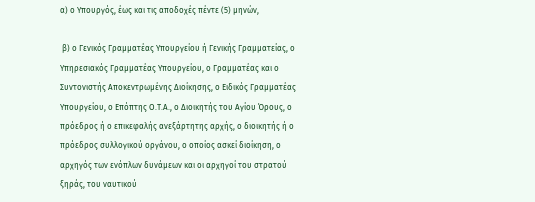α) ο Υπουργός, έως και τις αποδοχές πέντε (5) μηνών,

 β) ο Γενικός Γραμματέας Υπουργείου ή Γενικής Γραμματείας, ο Υπηρεσιακός Γραμματέας Υπουργείου, ο Γραμματέας και ο Συντονιστής Αποκεντρωμένης Διοίκησης, ο Ειδικός Γραμματέας Υπουργείου, ο Επόπτης Ο.Τ.Α., ο Διοικητής του Αγίου Όρους, ο πρόεδρος ή ο επικεφαλής ανεξάρτητης αρχής, ο διοικητής ή ο πρόεδρος συλλογικού οργάνου, ο οποίος ασκεί διοίκηση, ο αρχηγός των ενόπλων δυνάμεων και οι αρχηγοί του στρατού ξηράς, του ναυτικού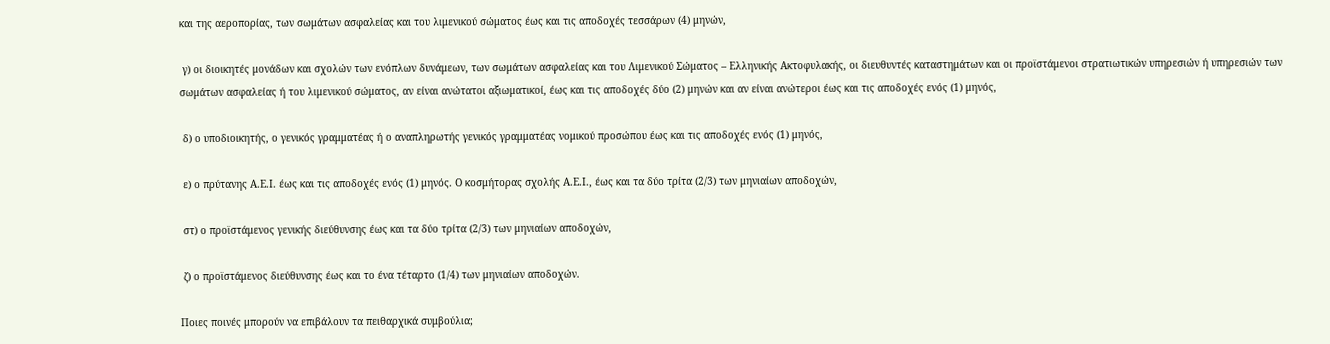και της αεροπορίας, των σωμάτων ασφαλείας και του λιμενικού σώματος έως και τις αποδοχές τεσσάρων (4) μηνών,

 γ) οι διοικητές μονάδων και σχολών των ενόπλων δυνάμεων, των σωμάτων ασφαλείας και του Λιμενικού Σώματος – Ελληνικής Ακτοφυλακής, οι διευθυντές καταστημάτων και οι προϊστάμενοι στρατιωτικών υπηρεσιών ή υπηρεσιών των σωμάτων ασφαλείας ή του λιμενικού σώματος, αν είναι ανώτατοι αξιωματικοί, έως και τις αποδοχές δύο (2) μηνών και αν είναι ανώτεροι έως και τις αποδοχές ενός (1) μηνός,

 δ) ο υποδιοικητής, ο γενικός γραμματέας ή ο αναπληρωτής γενικός γραμματέας νομικού προσώπου έως και τις αποδοχές ενός (1) μηνός,

 ε) ο πρύτανης Α.Ε.Ι. έως και τις αποδοχές ενός (1) μηνός. Ο κοσμήτορας σχολής Α.Ε.Ι., έως και τα δύο τρίτα (2/3) των μηνιαίων αποδοχών,

 στ) ο προϊστάμενος γενικής διεύθυνσης έως και τα δύο τρίτα (2/3) των μηνιαίων αποδοχών,

 ζ) ο προϊστάμενος διεύθυνσης έως και το ένα τέταρτο (1/4) των μηνιαίων αποδοχών.

Ποιες ποινές μπορούν να επιβάλουν τα πειθαρχικά συμβούλια;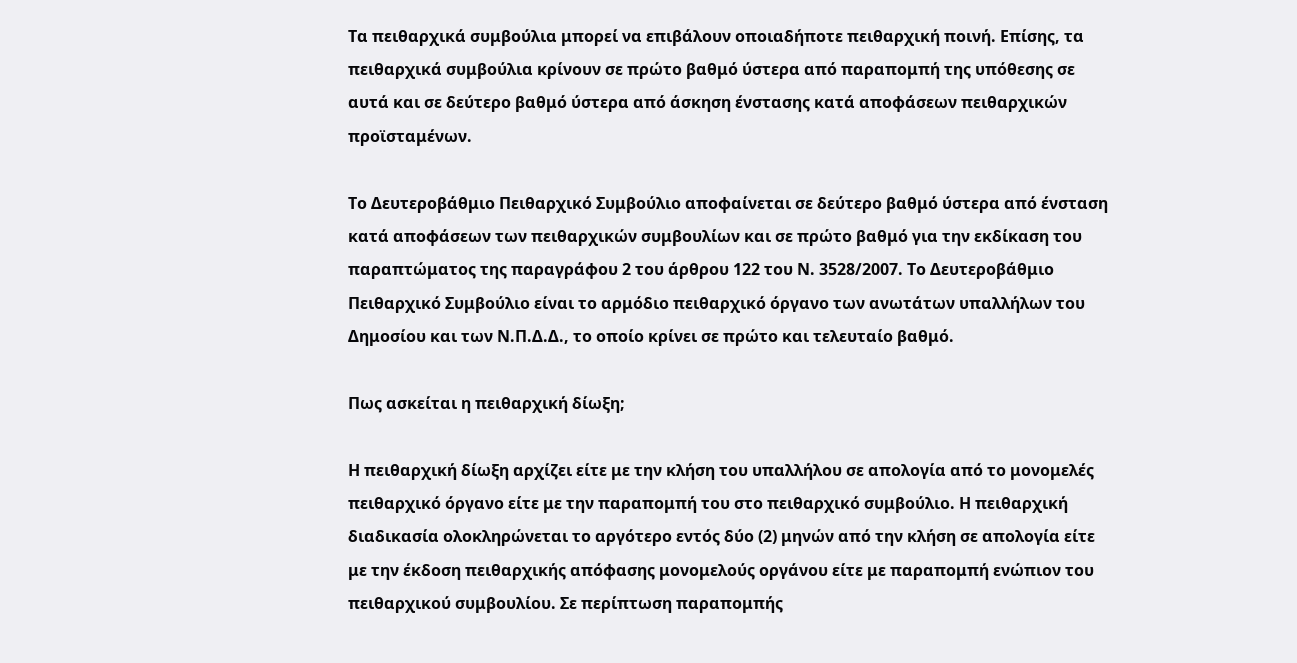Τα πειθαρχικά συμβούλια μπορεί να επιβάλουν οποιαδήποτε πειθαρχική ποινή. Επίσης, τα πειθαρχικά συμβούλια κρίνουν σε πρώτο βαθμό ύστερα από παραπομπή της υπόθεσης σε αυτά και σε δεύτερο βαθμό ύστερα από άσκηση ένστασης κατά αποφάσεων πειθαρχικών προϊσταμένων.

Το Δευτεροβάθμιο Πειθαρχικό Συμβούλιο αποφαίνεται σε δεύτερο βαθμό ύστερα από ένσταση κατά αποφάσεων των πειθαρχικών συμβουλίων και σε πρώτο βαθμό για την εκδίκαση του παραπτώματος της παραγράφου 2 του άρθρου 122 του Ν. 3528/2007. Το Δευτεροβάθμιο Πειθαρχικό Συμβούλιο είναι το αρμόδιο πειθαρχικό όργανο των ανωτάτων υπαλλήλων του Δημοσίου και των Ν.Π.Δ.Δ., το οποίο κρίνει σε πρώτο και τελευταίο βαθμό.

Πως ασκείται η πειθαρχική δίωξη;

Η πειθαρχική δίωξη αρχίζει είτε με την κλήση του υπαλλήλου σε απολογία από το μονομελές πειθαρχικό όργανο είτε με την παραπομπή του στο πειθαρχικό συμβούλιο. Η πειθαρχική διαδικασία ολοκληρώνεται το αργότερο εντός δύο (2) μηνών από την κλήση σε απολογία είτε με την έκδοση πειθαρχικής απόφασης μονομελούς οργάνου είτε με παραπομπή ενώπιον του πειθαρχικού συμβουλίου. Σε περίπτωση παραπομπής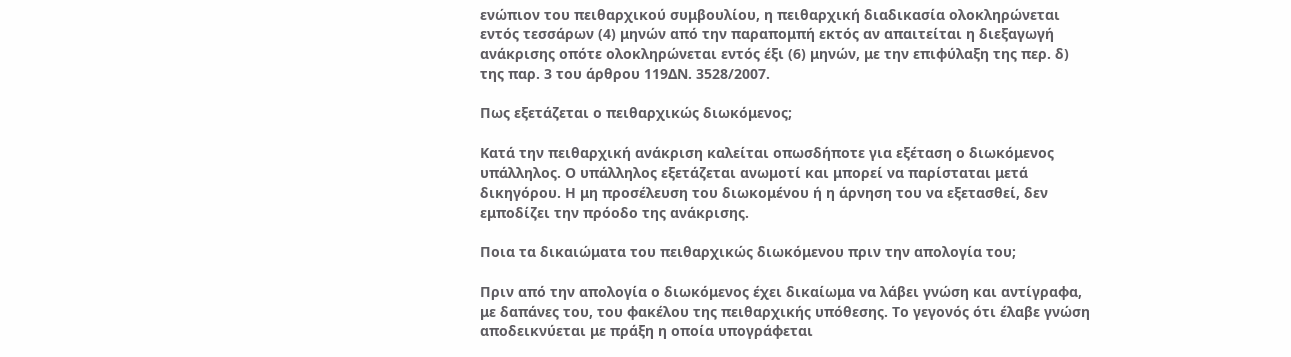ενώπιον του πειθαρχικού συμβουλίου, η πειθαρχική διαδικασία ολοκληρώνεται εντός τεσσάρων (4) μηνών από την παραπομπή εκτός αν απαιτείται η διεξαγωγή ανάκρισης οπότε ολοκληρώνεται εντός έξι (6) μηνών, με την επιφύλαξη της περ. δ) της παρ. 3 του άρθρου 119ΔΝ. 3528/2007.

Πως εξετάζεται ο πειθαρχικώς διωκόμενος;

Κατά την πειθαρχική ανάκριση καλείται οπωσδήποτε για εξέταση ο διωκόμενος υπάλληλος. Ο υπάλληλος εξετάζεται ανωμοτί και μπορεί να παρίσταται μετά δικηγόρου. Η μη προσέλευση του διωκομένου ή η άρνηση του να εξετασθεί, δεν εμποδίζει την πρόοδο της ανάκρισης.

Ποια τα δικαιώματα του πειθαρχικώς διωκόμενου πριν την απολογία του;

Πριν από την απολογία ο διωκόμενος έχει δικαίωμα να λάβει γνώση και αντίγραφα, με δαπάνες του, του φακέλου της πειθαρχικής υπόθεσης. Το γεγονός ότι έλαβε γνώση αποδεικνύεται με πράξη η οποία υπογράφεται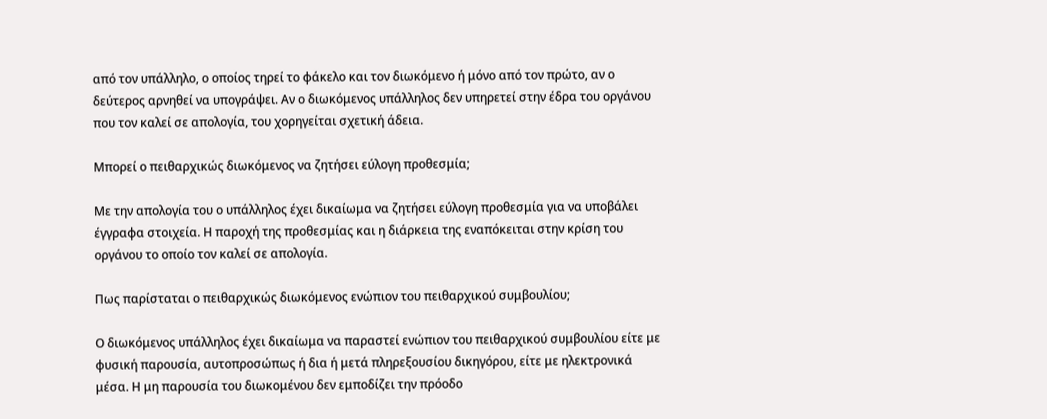από τον υπάλληλο, ο οποίος τηρεί το φάκελο και τον διωκόμενο ή μόνο από τον πρώτο, αν ο δεύτερος αρνηθεί να υπογράψει. Αν ο διωκόμενος υπάλληλος δεν υπηρετεί στην έδρα του οργάνου που τον καλεί σε απολογία, του χορηγείται σχετική άδεια.

Μπορεί ο πειθαρχικώς διωκόμενος να ζητήσει εύλογη προθεσμία;

Με την απολογία του ο υπάλληλος έχει δικαίωμα να ζητήσει εύλογη προθεσμία για να υποβάλει έγγραφα στοιχεία. Η παροχή της προθεσμίας και η διάρκεια της εναπόκειται στην κρίση του οργάνου το οποίο τον καλεί σε απολογία.

Πως παρίσταται ο πειθαρχικώς διωκόμενος ενώπιον του πειθαρχικού συμβουλίου;

Ο διωκόμενος υπάλληλος έχει δικαίωμα να παραστεί ενώπιον του πειθαρχικού συμβουλίου είτε με φυσική παρουσία, αυτοπροσώπως ή δια ή μετά πληρεξουσίου δικηγόρου, είτε με ηλεκτρονικά μέσα. Η μη παρουσία του διωκομένου δεν εμποδίζει την πρόοδο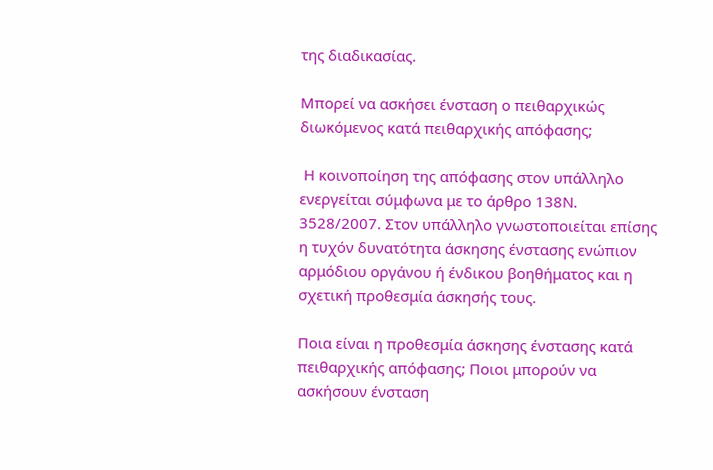της διαδικασίας.

Μπορεί να ασκήσει ένσταση ο πειθαρχικώς διωκόμενος κατά πειθαρχικής απόφασης;

 Η κοινοποίηση της απόφασης στον υπάλληλο ενεργείται σύμφωνα με το άρθρο 138Ν. 3528/2007. Στον υπάλληλο γνωστοποιείται επίσης η τυχόν δυνατότητα άσκησης ένστασης ενώπιον αρμόδιου οργάνου ή ένδικου βοηθήματος και η σχετική προθεσμία άσκησής τους.

Ποια είναι η προθεσμία άσκησης ένστασης κατά πειθαρχικής απόφασης; Ποιοι μπορούν να ασκήσουν ένσταση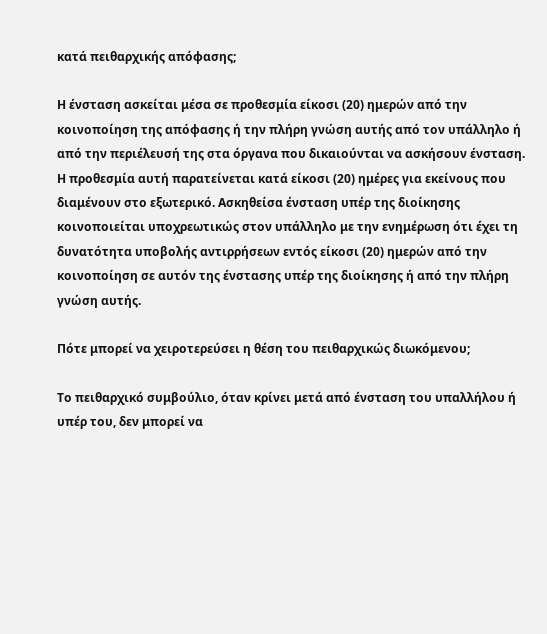κατά πειθαρχικής απόφασης;

Η ένσταση ασκείται μέσα σε προθεσμία είκοσι (20) ημερών από την κοινοποίηση της απόφασης ή την πλήρη γνώση αυτής από τον υπάλληλο ή από την περιέλευσή της στα όργανα που δικαιούνται να ασκήσουν ένσταση. Η προθεσμία αυτή παρατείνεται κατά είκοσι (20) ημέρες για εκείνους που διαμένουν στο εξωτερικό. Ασκηθείσα ένσταση υπέρ της διοίκησης κοινοποιείται υποχρεωτικώς στον υπάλληλο με την ενημέρωση ότι έχει τη δυνατότητα υποβολής αντιρρήσεων εντός είκοσι (20) ημερών από την κοινοποίηση σε αυτόν της ένστασης υπέρ της διοίκησης ή από την πλήρη γνώση αυτής.

Πότε μπορεί να χειροτερεύσει η θέση του πειθαρχικώς διωκόμενου;

Το πειθαρχικό συμβούλιο, όταν κρίνει μετά από ένσταση του υπαλλήλου ή υπέρ του, δεν μπορεί να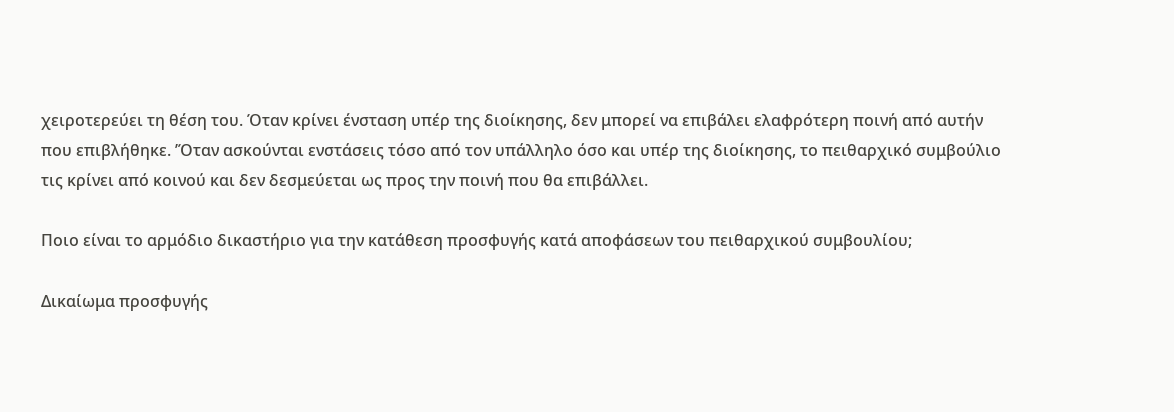χειροτερεύει τη θέση του. Όταν κρίνει ένσταση υπέρ της διοίκησης, δεν μπορεί να επιβάλει ελαφρότερη ποινή από αυτήν που επιβλήθηκε. ’Όταν ασκούνται ενστάσεις τόσο από τον υπάλληλο όσο και υπέρ της διοίκησης, το πειθαρχικό συμβούλιο τις κρίνει από κοινού και δεν δεσμεύεται ως προς την ποινή που θα επιβάλλει.

Ποιο είναι το αρμόδιο δικαστήριο για την κατάθεση προσφυγής κατά αποφάσεων του πειθαρχικού συμβουλίου;

Δικαίωμα προσφυγής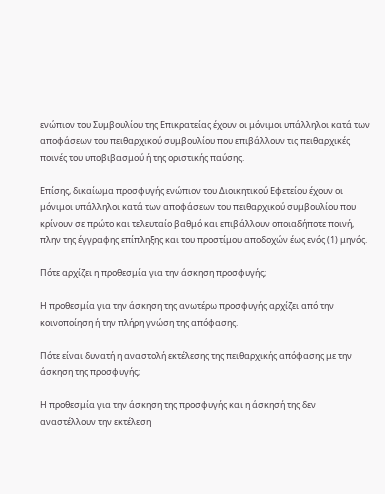ενώπιον του Συμβουλίου της Επικρατείας έχουν οι μόνιμοι υπάλληλοι κατά των αποφάσεων του πειθαρχικού συμβουλίου που επιβάλλουν τις πειθαρχικές ποινές του υποβιβασμού ή της οριστικής παύσης.

Επίσης, δικαίωμα προσφυγής ενώπιον του Διοικητικού Εφετείου έχουν οι μόνιμοι υπάλληλοι κατά των αποφάσεων του πειθαρχικού συμβουλίου που κρίνουν σε πρώτο και τελευταίο βαθμό και επιβάλλουν οποιαδήποτε ποινή, πλην της έγγραφης επίπληξης και του προστίμου αποδοχών έως ενός (1) μηνός.

Πότε αρχίζει η προθεσμία για την άσκηση προσφυγής;

Η προθεσμία για την άσκηση της ανωτέρω προσφυγής αρχίζει από την κοινοποίηση ή την πλήρη γνώση της απόφασης.

Πότε είναι δυνατή η αναστολή εκτέλεσης της πειθαρχικής απόφασης με την άσκηση της προσφυγής;

Η προθεσμία για την άσκηση της προσφυγής και η άσκησή της δεν αναστέλλουν την εκτέλεση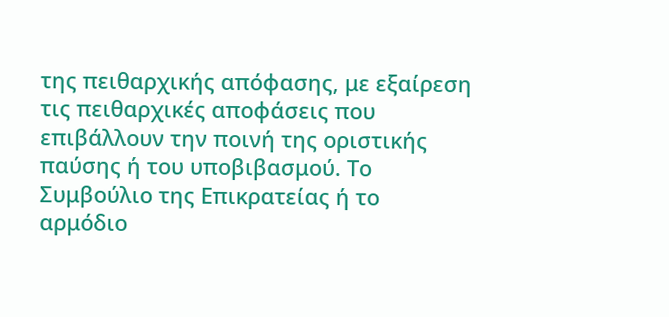της πειθαρχικής απόφασης, με εξαίρεση τις πειθαρχικές αποφάσεις που επιβάλλουν την ποινή της οριστικής παύσης ή του υποβιβασμού. Το Συμβούλιο της Επικρατείας ή το αρμόδιο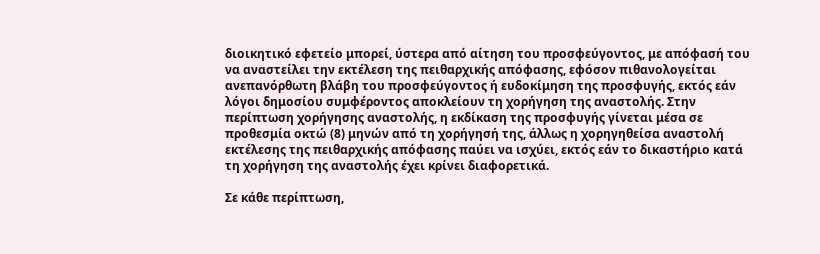διοικητικό εφετείο μπορεί, ύστερα από αίτηση του προσφεύγοντος, με απόφασή του να αναστείλει την εκτέλεση της πειθαρχικής απόφασης, εφόσον πιθανολογείται ανεπανόρθωτη βλάβη του προσφεύγοντος ή ευδοκίμηση της προσφυγής, εκτός εάν λόγοι δημοσίου συμφέροντος αποκλείουν τη χορήγηση της αναστολής. Στην περίπτωση χορήγησης αναστολής, η εκδίκαση της προσφυγής γίνεται μέσα σε προθεσμία οκτώ (8) μηνών από τη χορήγησή της, άλλως η χορηγηθείσα αναστολή εκτέλεσης της πειθαρχικής απόφασης παύει να ισχύει, εκτός εάν το δικαστήριο κατά τη χορήγηση της αναστολής έχει κρίνει διαφορετικά.

Σε κάθε περίπτωση,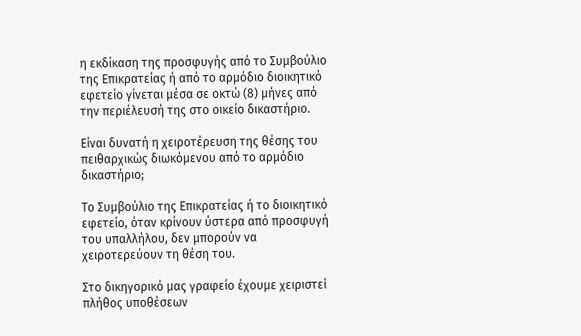η εκδίκαση της προσφυγής από το Συμβούλιο της Επικρατείας ή από το αρμόδιο διοικητικό εφετείο γίνεται μέσα σε οκτώ (8) μήνες από την περιέλευσή της στο οικείο δικαστήριο.

Είναι δυνατή η χειροτέρευση της θέσης του πειθαρχικώς διωκόμενου από το αρμόδιο δικαστήριο;

Το Συμβούλιο της Επικρατείας ή το διοικητικό εφετείο, όταν κρίνουν ύστερα από προσφυγή του υπαλλήλου, δεν μπορούν να χειροτερεύουν τη θέση του.

Στο δικηγορικό μας γραφείο έχουμε χειριστεί πλήθος υποθέσεων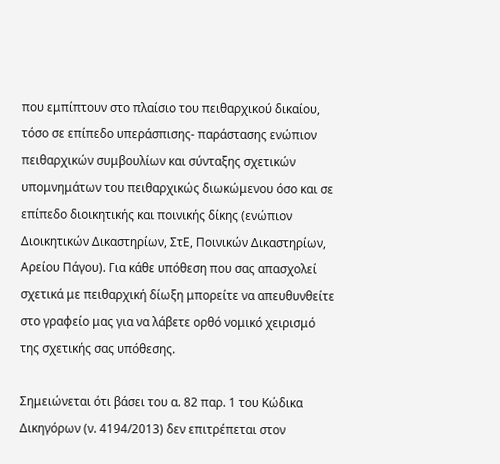που εμπίπτουν στο πλαίσιο του πειθαρχικού δικαίου, τόσο σε επίπεδο υπεράσπισης- παράστασης ενώπιον πειθαρχικών συμβουλίων και σύνταξης σχετικών υπομνημάτων του πειθαρχικώς διωκώμενου όσο και σε επίπεδο διοικητικής και ποινικής δίκης (ενώπιον Διοικητικών Δικαστηρίων, ΣτΕ, Ποινικών Δικαστηρίων, Αρείου Πάγου). Για κάθε υπόθεση που σας απασχολεί σχετικά με πειθαρχική δίωξη μπορείτε να απευθυνθείτε στο γραφείο μας για να λάβετε ορθό νομικό χειρισμό της σχετικής σας υπόθεσης.

Σημειώνεται ότι βάσει του α. 82 παρ. 1 του Κώδικα Δικηγόρων (ν. 4194/2013) δεν επιτρέπεται στον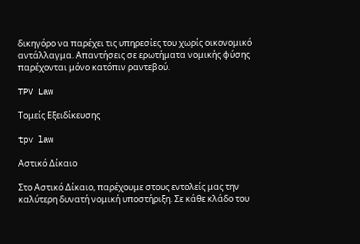δικηγόρο να παρέχει τις υπηρεσίες του χωρίς οικονομικό αντάλλαγμα. Απαντήσεις σε ερωτήματα νομικής φύσης παρέχονται μόνο κατόπιν ραντεβού.

TPV Law

Τομείς Εξειδίκευσης

tpv law

Αστικό Δίκαιο

Στο Αστικό Δίκαιο, παρέχουμε στους εντολείς μας την καλύτερη δυνατή νομική υποστήριξη. Σε κάθε κλάδο του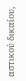αστικού δικαίου,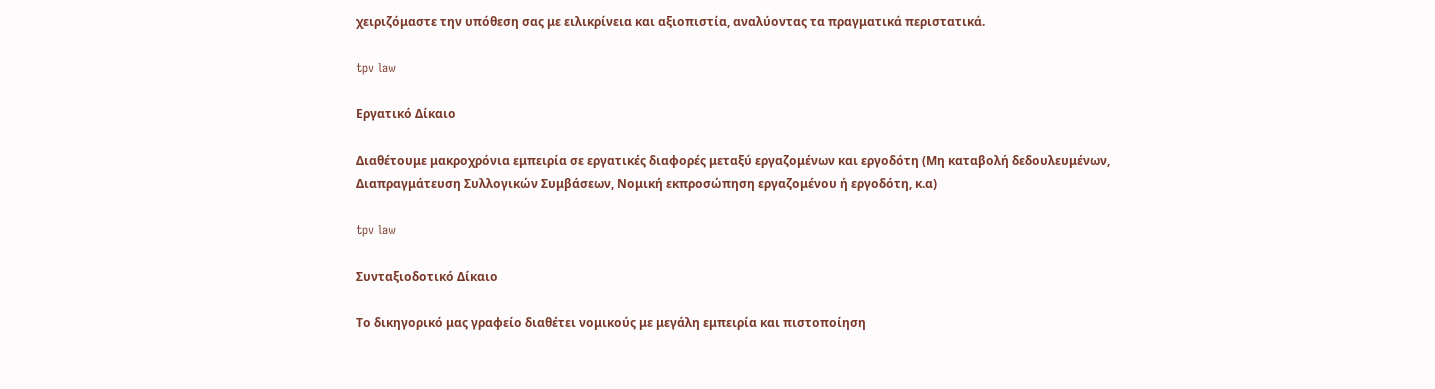χειριζόμαστε την υπόθεση σας με ειλικρίνεια και αξιοπιστία, αναλύοντας τα πραγματικά περιστατικά.

tpv law

Εργατικό Δίκαιο

Διαθέτουμε μακροχρόνια εμπειρία σε εργατικές διαφορές μεταξύ εργαζομένων και εργοδότη (Μη καταβολή δεδουλευμένων, Διαπραγμάτευση Συλλογικών Συμβάσεων, Νομική εκπροσώπηση εργαζομένου ή εργοδότη, κ.α)

tpv law

Συνταξιοδοτικό Δίκαιο

Το δικηγορικό μας γραφείο διαθέτει νομικούς με μεγάλη εμπειρία και πιστοποίηση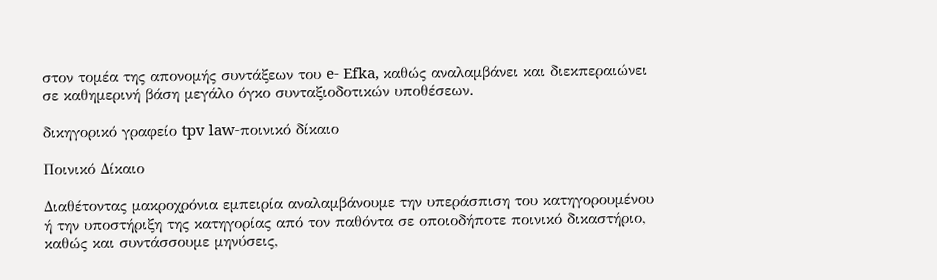στον τομέα της απονομής συντάξεων του e- Efka, καθώς αναλαμβάνει και διεκπεραιώνει σε καθημερινή βάση μεγάλο όγκο συνταξιοδοτικών υποθέσεων.

δικηγορικό γραφείο tpv law-ποινικό δίκαιο

Ποινικό Δίκαιο

Διαθέτοντας μακροχρόνια εμπειρία αναλαμβάνουμε την υπεράσπιση του κατηγορουμένου ή την υποστήριξη της κατηγορίας από τον παθόντα σε οποιοδήποτε ποινικό δικαστήριο, καθώς και συντάσσουμε μηνύσεις,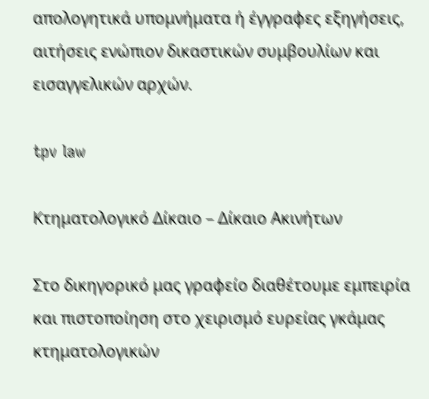απολογητικά υπομνήματα ή έγγραφες εξηγήσεις, αιτήσεις ενώπιον δικαστικών συμβουλίων και εισαγγελικών αρχών.

tpv law

Κτηματολογικό Δίκαιο – Δίκαιο Ακινήτων

Στο δικηγορικό μας γραφείο διαθέτουμε εμπειρία και πιστοποίηση στο χειρισμό ευρείας γκάμας κτηματολογικών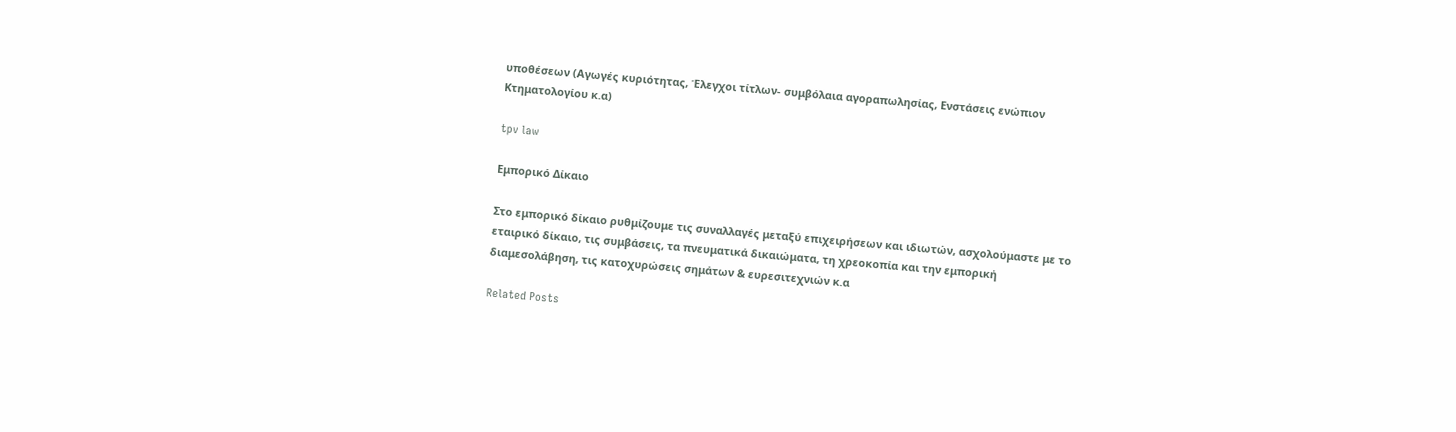υποθέσεων (Αγωγές κυριότητας, Έλεγχοι τίτλων- συμβόλαια αγοραπωλησίας, Ενστάσεις ενώπιον Κτηματολογίου κ.α)

tpv law

Εμπορικό Δίκαιο

Στο εμπορικό δίκαιο ρυθμίζουμε τις συναλλαγές μεταξύ επιχειρήσεων και ιδιωτών, ασχολούμαστε με το εταιρικό δίκαιο, τις συμβάσεις, τα πνευματικά δικαιώματα, τη χρεοκοπία και την εμπορική διαμεσολάβηση, τις κατοχυρώσεις σημάτων & ευρεσιτεχνιών κ.α

Related Posts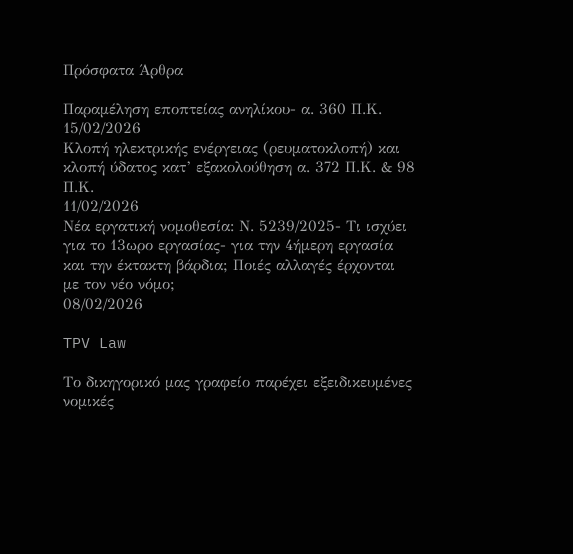Πρόσφατα Άρθρα

Παραμέληση εποπτείας ανηλίκου- α. 360 Π.Κ.
15/02/2026
Κλοπή ηλεκτρικής ενέργειας (ρευματοκλοπή) και κλοπή ύδατος κατ’ εξακολούθηση α. 372 Π.Κ. & 98 Π.Κ.
11/02/2026
Νέα εργατική νομοθεσία: Ν. 5239/2025- Τι ισχύει για το 13ωρο εργασίας- για την 4ήμερη εργασία και την έκτακτη βάρδια; Ποιές αλλαγές έρχονται με τον νέο νόμο;
08/02/2026

TPV Law

Το δικηγορικό μας γραφείο παρέχει εξειδικευμένες νομικές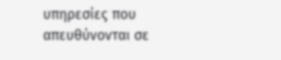υπηρεσίες που απευθύνονται σε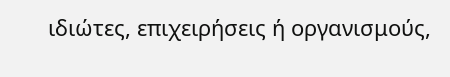ιδιώτες, επιχειρήσεις ή οργανισμούς,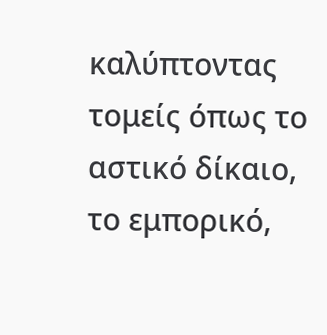καλύπτοντας τομείς όπως το αστικό δίκαιο, το εμπορικό,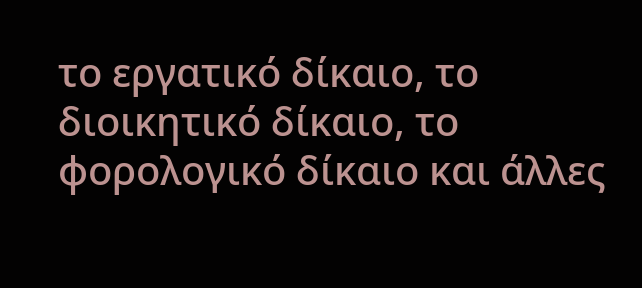το εργατικό δίκαιο, το διοικητικό δίκαιο, το φορολογικό δίκαιο και άλλες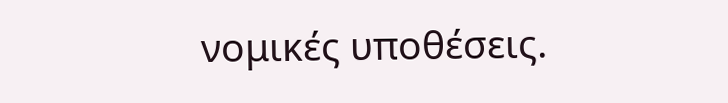νομικές υποθέσεις.